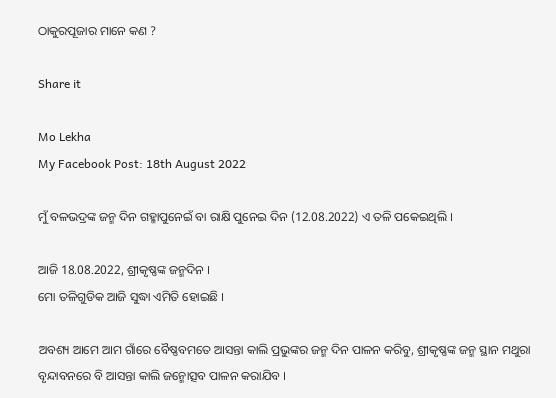ଠାକୁରପୂଜାର ମାନେ କଣ ?

Share it

Mo Lekha
My Facebook Post: 18th August 2022

ମୁଁ ବଳଭଦ୍ରଙ୍କ ଜନ୍ମ ଦିନ ଗହ୍ମାପୁନେଇଁ ବା ରାକ୍ଷି ପୁନେଇ ଦିନ (12.08.2022) ଏ ତଳି ପକେଇଥିଲି ।

ଆଜି 18.08.2022, ଶ୍ରୀକୃଷ୍ଣଙ୍କ ଜନ୍ମଦିନ ।
ମୋ ତଳିଗୁଡିକ ଆଜି ସୁଦ୍ଧା ଏମିତି ହୋଇଛି ।

ଅବଶ୍ୟ ଆମେ ଆମ ଗାଁରେ ବୈଷ୍ଣବମତେ ଆସନ୍ତା କାଲି ପ୍ରଭୁଙ୍କର ଜନ୍ମ ଦିନ ପାଳନ କରିବୁ, ଶ୍ରୀକୃଷ୍ଣଙ୍କ ଜନ୍ମ ସ୍ଥାନ ମଥୁରା ବୃନ୍ଦାବନରେ ବି ଆସନ୍ତା କାଲି ଜନ୍ମୋତ୍ସବ ପାଳନ କରାଯିବ ।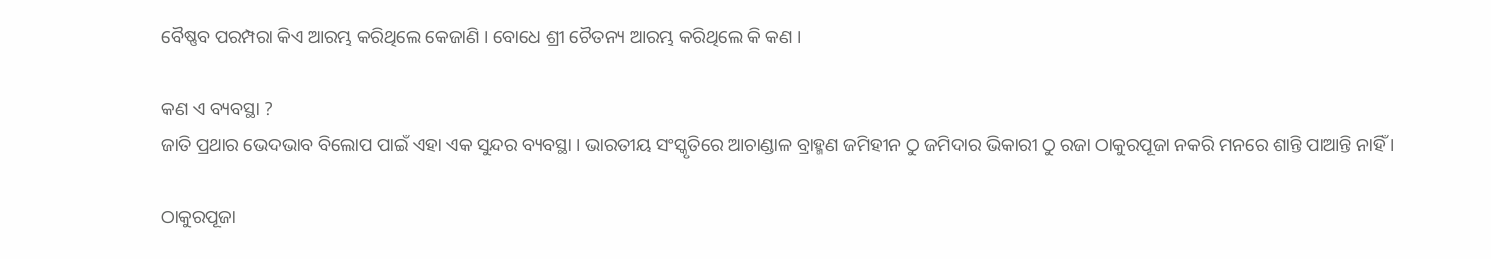ବୈଷ୍ଣବ ପରମ୍ପରା କିଏ ଆରମ୍ଭ କରିଥିଲେ କେଜାଣି । ବୋଧେ ଶ୍ରୀ ଚୈତନ୍ୟ ଆରମ୍ଭ କରିଥିଲେ କି କଣ ।

କଣ ଏ ବ୍ୟବସ୍ଥା ?
ଜାତି ପ୍ରଥାର ଭେଦଭାବ ବିଲୋପ ପାଇଁ ଏହା ଏକ ସୁନ୍ଦର ବ୍ୟବସ୍ଥା । ଭାରତୀୟ ସଂସ୍କୃତିରେ ଆଚାଣ୍ଡାଳ ବ୍ରାହ୍ମଣ ଜମିହୀନ ଠୁ ଜମିଦାର ଭିକାରୀ ଠୁ ରଜା ଠାକୁରପୂଜା ନକରି ମନରେ ଶାନ୍ତି ପାଆନ୍ତି ନାହିଁ ।

ଠାକୁରପୂଜା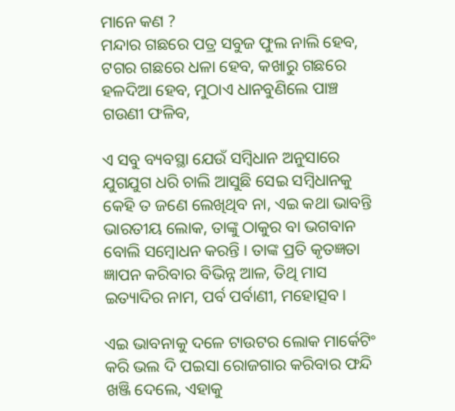ମାନେ କଣ ?
ମନ୍ଦାର ଗଛରେ ପତ୍ର ସବୁଜ ଫୁଲ ନାଲି ହେବ, ଟଗର ଗଛରେ ଧଳା ହେବ, କଖାରୁ ଗଛରେ ହଳଦିଆ ହେବ, ମୁଠାଏ ଧାନବୁଣିଲେ ପାଞ୍ଚ ଗଉଣୀ ଫଳିବ,

ଏ ସବୁ ବ୍ୟବସ୍ଥା ଯେଉଁ ସମ୍ୱିଧାନ ଅନୁସାରେ ଯୁଗଯୁଗ ଧରି ଚାଲି ଆସୁଛି ସେଇ ସମ୍ୱିଧାନକୁ କେହି ତ ଜଣେ ଲେଖିଥିବ ନା, ଏଇ କଥା ଭାବନ୍ତି ଭାରତୀୟ ଲୋକ, ତାଙ୍କୁ ଠାକୁର ବା ଭଗବାନ ବୋଲି ସମ୍ୱୋଧନ କରନ୍ତି । ତାଙ୍କ ପ୍ରତି କୃତଜ୍ଞତା ଜ୍ଞାପନ କରିବାର ବିଭିନ୍ନ ଆଳ, ତିଥି ମାସ ଇତ୍ୟାଦିର ନାମ, ପର୍ବ ପର୍ବାଣୀ, ମହୋତ୍ସବ ।

ଏଇ ଭାବନାକୁ ଦଳେ ଟାଉଟର ଲୋକ ମାର୍କେଟିଂ କରି ଭଲ ଦି ପଇସା ରୋଜଗାର କରିବାର ଫନ୍ଦି ଖଞ୍ଜି ଦେଲେ, ଏହାକୁ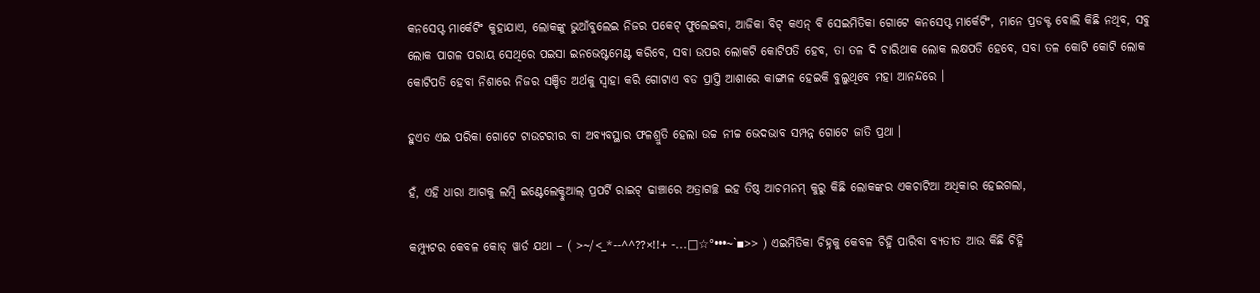କନସେପ୍ଟ ମାର୍କେଟିଂ କୁହାଯାଏ, ଲୋକଙ୍କୁ ଭୁଆଁବୁଲେଇ ନିଜର ପକେଟ୍ ଫୁଲେଇବା, ଆଜିକା ବିଟ୍ କଏନ୍ ବି ସେଇମିତିକା ଗୋଟେ କନସେପ୍ଟ ମାର୍କେଟିଂ, ମାନେ ପ୍ରଡକ୍ଟ ବୋଲି କିଛି ନଥିବ, ସବୁ ଲୋକ ପାଗଳ ପରାୟ ସେଥିରେ ପଇସା ଇନଭେଷ୍ଟମେଣ୍ଟ କରିବେ, ସବା ଉପର ଲୋକଟି କୋଟିପତି ହେବ, ତା ତଳ ଦି ଚାରିଥାକ ଲୋକ ଲକ୍ଷପତି ହେବେ, ସବା ତଳ କୋଟି କୋଟି ଲୋକ କୋଟିପତି ହେବା ନିଶାରେ ନିଜର ସଞ୍ଚିତ ଅର୍ଥକୁ ସ୍ୱାହା କରି ଗୋଟାଏ ବଡ ପ୍ରାପ୍ତି ଆଶାରେ କାଙ୍ଗାଳ ହେଇକି ବୁଲୁଥିବେ ମହା ଆନନ୍ଦରେ ।

ହୁଏତ ଏଇ ପରିକା ଗୋଟେ ଟାଉଟରୀର ବା ଅବ୍ୟବସ୍ଥାର ଫଳଶ୍ରୁତି ହେଲା ଉଚ୍ଚ ନୀଚ୍ଚ ଭେଦଭାବ ସମ୍ପନ୍ନ ଗୋଟେ ଜାତି ପ୍ରଥା ।

ହଁ, ଏହି ଧାରା ଆଗକୁ ଲମ୍ୱି ଇଣ୍ଟେଲେକ୍ଚୁଆଲ୍ ପ୍ରପର୍ଟି ରାଇଟ୍ ଢାଞ୍ଚାରେ ଅତ୍ରାଗଚ୍ଛ ଇହ ତିଷ୍ଠ ଆଚମନମ୍ କୁରୁ କିଛି ଲୋକଙ୍କର ଏକଚାଟିଆ ଅଧିକାର ହେଇଗଲା,

କମ୍ପ୍ୟୁଟର କେବଳ କୋଡ୍ ୱାର୍ଡ ଯଥା – ( >~/<_*--^^??×!!+ -...□☆°•••~`▪>> ) ଏଇମିତିକା ଚିହ୍ନକୁ କେବଳ ଚିହ୍ନି ପାରିବା ବ୍ୟତୀତ ଆଉ କିଛି ଚିହ୍ନି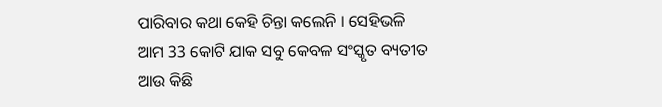ପାରିବାର କଥା କେହି ଚିନ୍ତା କଲେନି । ସେହିଭଳି ଆମ 33 କୋଟି ଯାକ ସବୁ କେବଳ ସଂସ୍କୃତ ବ୍ୟତୀତ ଆଉ କିଛି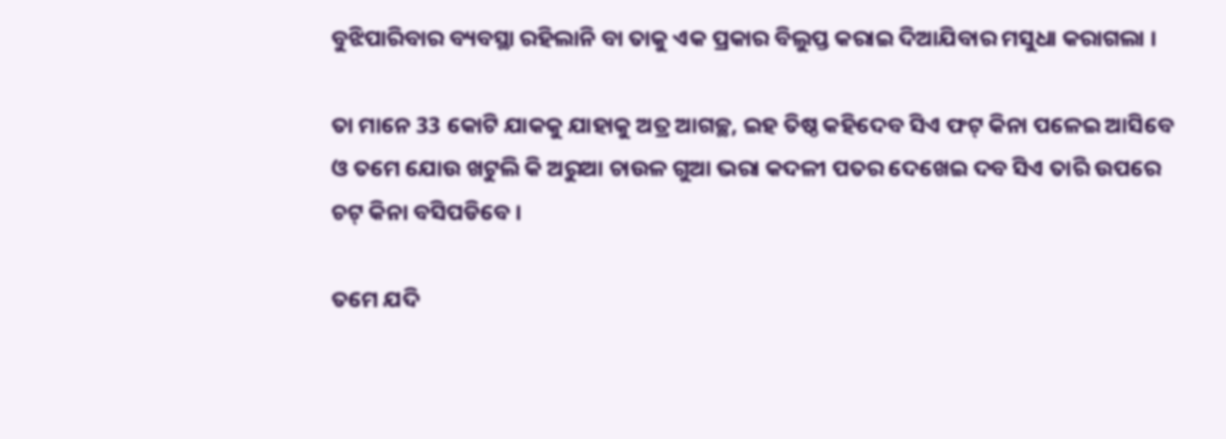ବୁଝିପାରିବାର ବ୍ୟବସ୍ଥା ରହିଲାନି ବା ତାକୁ ଏକ ପ୍ରକାର ବିଲୁପ୍ତ କରାଇ ଦିଆଯିବାର ମସୁଧା କରାଗଲା ।

ତା ମାନେ 33 କୋଟି ଯାକକୁ ଯାହାକୁ ଅତ୍ର ଆଗଚ୍ଛ, ଇହ ତିଷ୍ଠ କହିଦେବ ସିଏ ଫଟ୍ କିନା ପଳେଇ ଆସିବେ ଓ ତମେ ଯୋଉ ଖଟୁଲି କି ଅରୁଆ ଚାଉଳ ଗୁଆ ଭରା କଦଳୀ ପତର ଦେଖେଇ ଦବ ସିଏ ତାରି ଉପରେ ଚଟ୍ କିନା ବସିପଡିବେ ।

ତମେ ଯଦି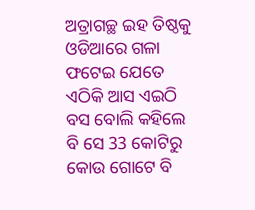ଅତ୍ରାଗଚ୍ଛ ଇହ ତିଷ୍ଠକୁ ଓଡିଆରେ ଗଳା ଫଟେଇ ଯେତେ ଏଠିକି ଆସ ଏଇଠି ବସ ବୋଲି କହିଲେ ବି ସେ 33 କୋଟିରୁ କୋଉ ଗୋଟେ ବି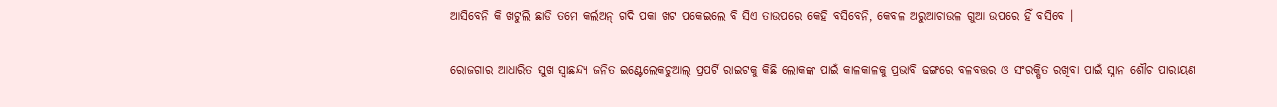ଆସିବେନି କି ଖଟୁଲି ଛାଡି ତମେ କର୍ଲଅନ୍ ଗଦି ପକା ଖଟ ପକେଇଲେ ବି ସିଏ ତାଉପରେ କେହି ବସିବେନି, କେବଳ ଅରୁଆଚାଉଳ ଗୁଆ ଉପରେ ହିଁ ବସିବେ ।

ରୋଜଗାର ଆଧାରିତ ସୁଖ ସ୍ୱାଛନ୍ଦ୍ୟ ଜନିତ ଇଣ୍ଟେଲେକଚୁଆଲ୍ ପ୍ରପର୍ଟି ରାଇଟକୁ କିଛି ଲୋକଙ୍କ ପାଇଁ କାଳକାଳକୁ ପ୍ରଭାବି ଢଙ୍ଗରେ ବଳବତ୍ତର ଓ ସଂରକ୍ଷିତ ରଖିବା ପାଇଁ ସ୍ନାନ ଶୌଚ ପାରାୟଣ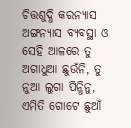ଚିତ୍ତଶୁଦ୍ଧି କରନ୍ୟାସ ଅଙ୍ଗନ୍ୟାସ ବ୍ୟବସ୍ଥା ଓ ସେହି ଆଳରେ ତୁ ଅଗାଧୁଆ ଛୁଉଁନି, ତୁ ନୁଆ ଲୁଗା ପିନ୍ଧିନୁ, ଏମିତି ଗୋଟେ ଛୁଆଁ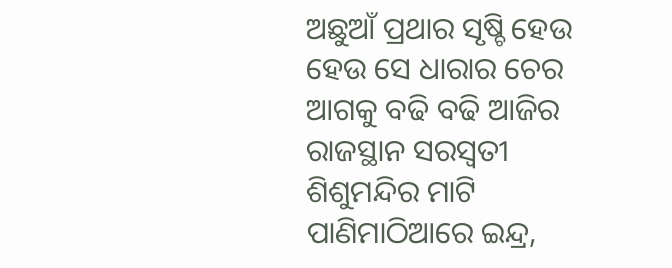ଅଛୁଆଁ ପ୍ରଥାର ସୃଷ୍ଚି ହେଉ ହେଉ ସେ ଧାରାର ଚେର ଆଗକୁ ବଢି ବଢି ଆଜିର ରାଜସ୍ଥାନ ସରସ୍ୱତୀ ଶିଶୁମନ୍ଦିର ମାଟି ପାଣିମାଠିଆରେ ଇନ୍ଦ୍ର,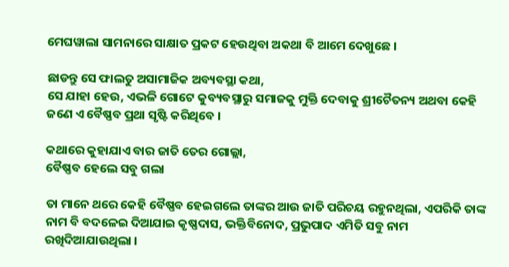ମେଘୱାଲା ସାମନାରେ ସାକ୍ଷାତ ପ୍ରକଟ ହେଉଥିବା ଅକଥା ବି ଆମେ ଦେଖୁଛେ ।

ଛାଡନ୍ତୁ ସେ ଫାଲତୁ ଅସାମାଜିକ ଅବ୍ୟବସ୍ଥା କଥା,
ସେ ଯାହା ହେଉ, ଏଭଳି ଗୋଟେ କୁବ୍ୟବସ୍ଥାରୁ ସମାଜକୁ ମୁକ୍ତି ଦେବାକୁ ଶ୍ରୀଚୈତନ୍ୟ ଅଥବା କେହି ଜଣେ ଏ ବୈଷ୍ଣବ ପ୍ରଥା ସୃଷ୍ଟି କରିଥିବେ ।

କଥାରେ କୁହାଯାଏ ବାର ଜାତି ତେର ଗୋଲ୍ଲା,
ବୈଷ୍ଣବ ହେଲେ ସବୁ ଗଲା

ତା ମାନେ ଥରେ କେହି ବୈଷ୍ଣବ ହେଇଗଲେ ତାଙ୍କର ଆଉ ଜାତି ପରିଚୟ ରହୁନଥିଲା, ଏପରିକି ତାଙ୍କ ନାମ ବି ବଦଳେଇ ଦିଆଯାଇ କୃଷ୍ଣଦାସ, ଭକ୍ତିବିନୋଦ, ପ୍ରଭୁପାଦ ଏମିତି ସବୁ ନାମ ରଖିଦିଆଯାଉଥିଲା ।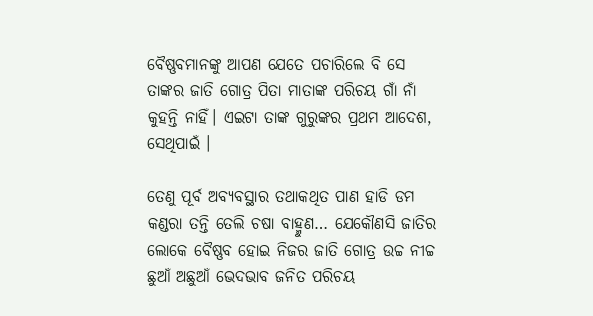ବୈଷ୍ଣବମାନଙ୍କୁ ଆପଣ ଯେତେ ପଚାରିଲେ ବି ସେ ତାଙ୍କର ଜାତି ଗୋତ୍ର ପିତା ମାତାଙ୍କ ପରିଚୟ ଗାଁ ନାଁ କୁହନ୍ତି ନାହିଁ। ଏଇଟା ତାଙ୍କ ଗୁରୁଙ୍କର ପ୍ରଥମ ଆଦେଶ, ସେଥିପାଇଁ ।

ତେଣୁ ପୂର୍ବ ଅବ୍ୟବସ୍ଥାର ତଥାକଥିତ ପାଣ ହାଡି ଡମ କଣ୍ଡରା ତନ୍ତି ତେଲି ଚଷା ବାହ୍ମୁଣ… ଯେକୌଣସି ଜାତିର ଲୋକେ ବୈଷ୍ଣବ ହୋଇ ନିଜର ଜାତି ଗୋତ୍ର ଉଚ୍ଚ ନୀଚ୍ଚ ଛୁଆଁ ଅଛୁଆଁ ଭେଦଭାବ ଜନିତ ପରିଚୟ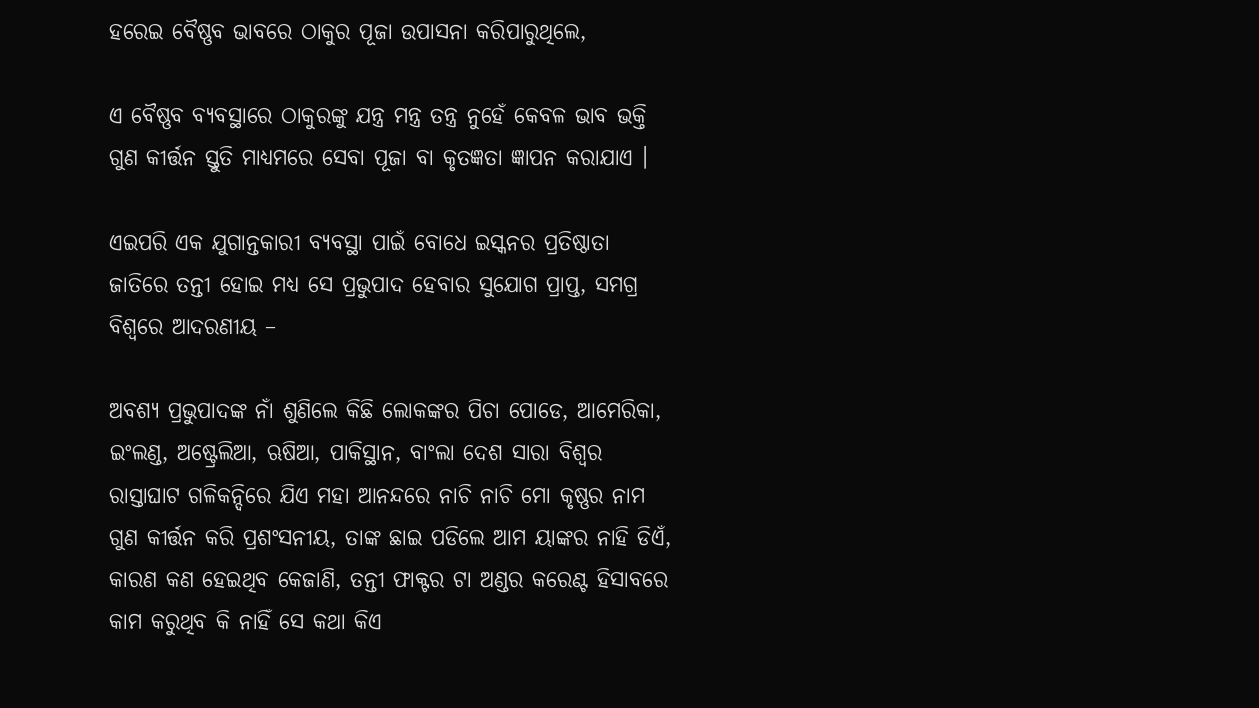ହରେଇ ବୈଷ୍ଣବ ଭାବରେ ଠାକୁର ପୂଜା ଉପାସନା କରିପାରୁଥିଲେ,

ଏ ବୈଷ୍ଣବ ବ୍ୟବସ୍ଥାରେ ଠାକୁରଙ୍କୁ ଯନ୍ତ୍ର ମନ୍ତ୍ର ତନ୍ତ୍ର ନୁହେଁ କେବଳ ଭାବ ଭକ୍ତି ଗୁଣ କୀର୍ତ୍ତନ ସ୍ତୁତି ମାଧ୍ୟମରେ ସେବା ପୂଜା ବା କୃତଜ୍ଞତା ଜ୍ଞାପନ କରାଯାଏ ।

ଏଇପରି ଏକ ଯୁଗାନ୍ତକାରୀ ବ୍ୟବସ୍ଥା ପାଇଁ ବୋଧେ ଇସ୍କନର ପ୍ରତିଷ୍ଠାତା ଜାତିରେ ତନ୍ତୀ ହୋଇ ମଧ୍ୟ ସେ ପ୍ରଭୁପାଦ ହେବାର ସୁଯୋଗ ପ୍ରାପ୍ତ, ସମଗ୍ର ବିଶ୍ୱରେ ଆଦରଣୀୟ –

ଅବଶ୍ୟ ପ୍ରଭୁପାଦଙ୍କ ନାଁ ଶୁଣିଲେ କିଛି ଲୋକଙ୍କର ପିଚା ପୋଡେ, ଆମେରିକା, ଇଂଲଣ୍ଡ, ଅଷ୍ଟ୍ରେଲିଆ, ଋଷିଆ, ପାକିସ୍ଥାନ, ବାଂଲା ଦେଶ ସାରା ବିଶ୍ୱର ରାସ୍ତାଘାଟ ଗଳିକନ୍ଦିରେ ଯିଏ ମହା ଆନନ୍ଦରେ ନାଚି ନାଚି ମୋ କୃଷ୍ଣର ନାମ ଗୁଣ କୀର୍ତ୍ତନ କରି ପ୍ରଶଂସନୀୟ, ତାଙ୍କ ଛାଇ ପଡିଲେ ଆମ ୟାଙ୍କର ନାହି ଡିଏଁ, କାରଣ କଣ ହେଇଥିବ କେଜାଣି, ତନ୍ତୀ ଫାକ୍ଟର ଟା ଅଣ୍ଡର କରେଣ୍ଟ ହିସାବରେ କାମ କରୁଥିବ କି ନାହିଁ ସେ କଥା କିଏ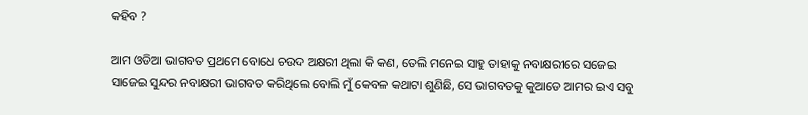କହିବ ?

ଆମ ଓଡିଆ ଭାଗବତ ପ୍ରଥମେ ବୋଧେ ଚଉଦ ଅକ୍ଷରୀ ଥିଲା କି କଣ, ତେଲି ମନେଇ ସାହୁ ତାହାକୁ ନବାକ୍ଷରୀରେ ସଜେଇ ସାଜେଇ ସୁନ୍ଦର ନବାକ୍ଷରୀ ଭାଗବତ କରିଥିଲେ ବୋଲି ମୁଁ କେବଳ କଥାଟା ଶୁଣିଛି, ସେ ଭାଗବତକୁ କୁଆଡେ ଆମର ଇଏ ସବୁ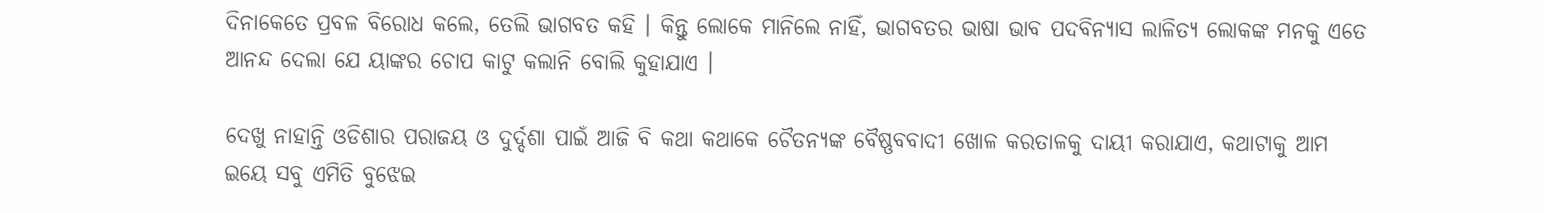ଦିନାକେତେ ପ୍ରବଳ ବିରୋଧ କଲେ, ତେଲି ଭାଗବତ କହି । କିନ୍ତୁ ଲୋକେ ମାନିଲେ ନାହିଁ, ଭାଗବତର ଭାଷା ଭାବ ପଦବିନ୍ୟାସ ଲାଳିତ୍ୟ ଲୋକଙ୍କ ମନକୁ ଏତେ ଆନନ୍ଦ ଦେଲା ଯେ ୟାଙ୍କର ଚୋପ କାଟୁ କଲାନି ବୋଲି କୁହାଯାଏ ।

ଦେଖୁ ନାହାନ୍ତି ଓଡିଶାର ପରାଜୟ ଓ ଦୁର୍ଦ୍ଦଶା ପାଇଁ ଆଜି ବି କଥା କଥାକେ ଚୈତନ୍ୟଙ୍କ ବୈଷ୍ଣବବାଦୀ ଖୋଳ କରତାଳକୁ ଦାୟୀ କରାଯାଏ, କଥାଟାକୁ ଆମ ଇୟେ ସବୁ ଏମିତି ବୁଝେଇ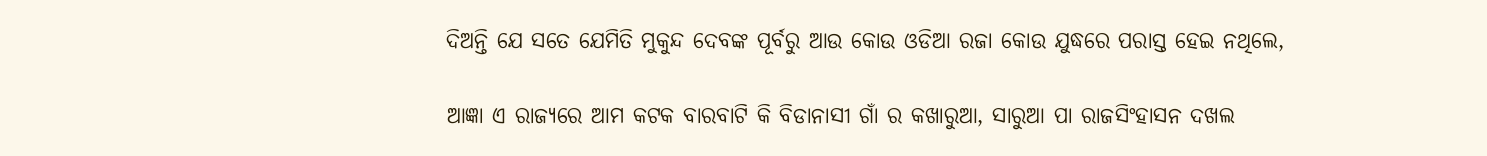ଦିଅନ୍ତି ଯେ ସତେ ଯେମିତି ମୁକୁନ୍ଦ ଦେବଙ୍କ ପୂର୍ବରୁ ଆଉ କୋଉ ଓଡିଆ ରଜା କୋଉ ଯୁଦ୍ଧରେ ପରାସ୍ତ ହେଇ ନଥିଲେ,

ଆଜ୍ଞା ଏ ରାଜ୍ୟରେ ଆମ କଟକ ବାରବାଟି କି ବିଡାନାସୀ ଗାଁ ର କଖାରୁଆ, ସାରୁଆ ପା ରାଜସିଂହାସନ ଦଖଲ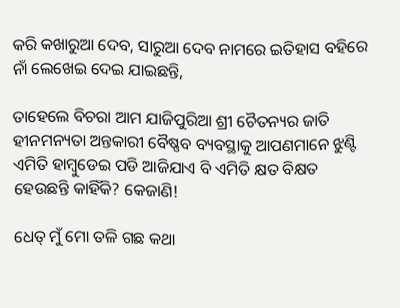କରି କଖାରୁଆ ଦେବ, ସାରୁଆ ଦେବ ନାମରେ ଇତିହାସ ବହିରେ ନାଁ ଲେଖେଇ ଦେଇ ଯାଇଛନ୍ତି,

ତାହେଲେ ବିଚରା ଆମ ଯାଜିପୁରିଆ ଶ୍ରୀ ଚୈତନ୍ୟର ଜାତି ହୀନମନ୍ୟତା ଅନ୍ତକାରୀ ବୈଷ୍ଣବ ବ୍ୟବସ୍ଥାକୁ ଆପଣମାନେ ଝୁଣ୍ଟି ଏମିତି ହାମ୍ୱୁଡେଇ ପଡି ଆଜିଯାଏ ବି ଏମିତି କ୍ଷତ ବିକ୍ଷତ ହେଉଛନ୍ତି କାହିଁକି? କେଜାଣି!

ଧେତ୍ ମୁଁ ମୋ ତଳି ଗଛ କଥା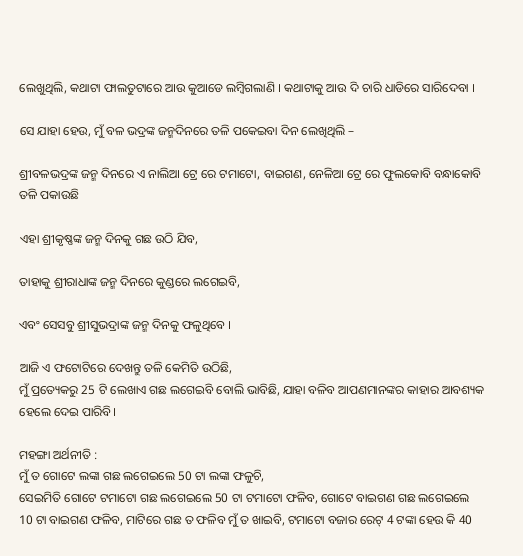ଲେଖୁଥିଲି, କଥାଟା ଫାଲତୁଟାରେ ଆଉ କୁଆଡେ ଲମ୍ୱିଗଲାଣି । କଥାଟାକୁ ଆଉ ଦି ଚାରି ଧାଡିରେ ସାରିଦେବା ।

ସେ ଯାହା ହେଉ, ମୁଁ ବଳ ଭଦ୍ରଙ୍କ ଜନ୍ମଦିନରେ ତଳି ପକେଇବା ଦିନ ଲେଖିଥିଲି –

ଶ୍ରୀବଳଭଦ୍ରଙ୍କ ଜନ୍ମ ଦିନରେ ଏ ନାଲିଆ ଟ୍ରେ ରେ ଟମାଟୋ, ବାଇଗଣ, ନେଳିଆ ଟ୍ରେ ରେ ଫୁଲକୋବି ବନ୍ଧାକୋବି ତଳି ପକାଉଛି

ଏହା ଶ୍ରୀକୃଷ୍ଣଙ୍କ ଜନ୍ମ ଦିନକୁ ଗଛ ଉଠି ଯିବ,

ତାହାକୁ ଶ୍ରୀରାଧାଙ୍କ ଜନ୍ମ ଦିନରେ କୁଣ୍ଡରେ ଲଗେଇବି,

ଏବଂ ସେସବୁ ଶ୍ରୀସୁଭଦ୍ରାଙ୍କ ଜନ୍ମ ଦିନକୁ ଫଳୁଥିବେ ।

ଆଜି ଏ ଫଟୋଟିରେ ଦେଖନ୍ତୁ ତଳି କେମିତି ଉଠିଛି,
ମୁଁ ପ୍ରତ୍ୟେକରୁ 25 ଟି ଲେଖାଏ ଗଛ ଲଗେଇବି ବୋଲି ଭାବିଛି, ଯାହା ବଳିବ ଆପଣମାନଙ୍କର କାହାର ଆବଶ୍ୟକ ହେଲେ ଦେଇ ପାରିବି।

ମହଙ୍ଗା ଅର୍ଥନୀତି :
ମୁଁ ତ ଗୋଟେ ଲଙ୍କା ଗଛ ଲଗେଇଲେ 50 ଟା ଲଙ୍କା ଫଳୁଚି,
ସେଇମିତି ଗୋଟେ ଟମାଟୋ ଗଛ ଲଗେଇଲେ 50 ଟା ଟମାଟୋ ଫଳିବ, ଗୋଟେ ବାଇଗଣ ଗଛ ଲଗେଇଲେ 10 ଟା ବାଇଗଣ ଫଳିବ, ମାଟିରେ ଗଛ ତ ଫଳିବ ମୁଁ ତ ଖାଇବି, ଟମାଟୋ ବଜାର ରେଟ୍ 4 ଟଙ୍କା ହେଉ କି 40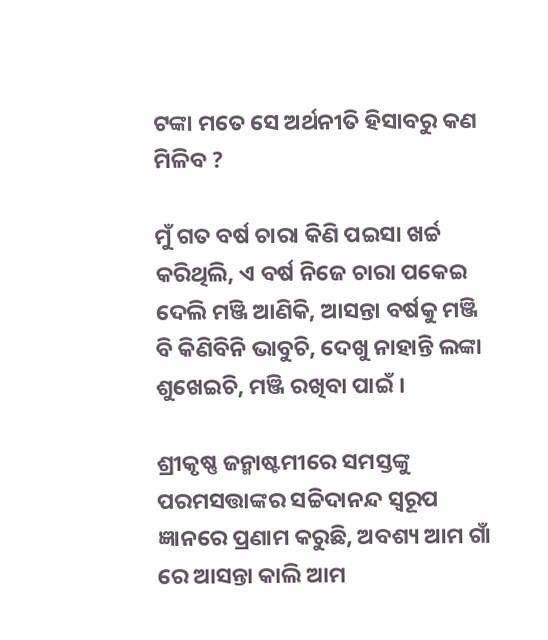ଟଙ୍କା ମତେ ସେ ଅର୍ଥନୀତି ହିସାବରୁ କଣ ମିଳିବ ?

ମୁଁ ଗତ ବର୍ଷ ଚାରା କିଣି ପଇସା ଖର୍ଚ୍ଚ କରିଥିଲି, ଏ ବର୍ଷ ନିଜେ ଚାରା ପକେଇ ଦେଲି ମଞ୍ଜି ଆଣିକି, ଆସନ୍ତା ବର୍ଷକୁ ମଞ୍ଜି ବି କିଣିବିନି ଭାବୁଚି, ଦେଖୁ ନାହାନ୍ତି ଲଙ୍କା ଶୁଖେଇଚି, ମଞ୍ଜି ରଖିବା ପାଇଁ ।

ଶ୍ରୀକୃଷ୍ଣ ଜନ୍ମାଷ୍ଟମୀରେ ସମସ୍ତଙ୍କୁ ପରମସତ୍ତାଙ୍କର ସଚ୍ଚିଦାନନ୍ଦ ସ୍ୱରୂପ ଜ୍ଞାନରେ ପ୍ରଣାମ କରୁଛି, ଅବଶ୍ୟ ଆମ ଗାଁ ରେ ଆସନ୍ତା କାଲି ଆମ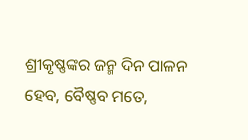ଶ୍ରୀକୃଷ୍ଣଙ୍କର ଜନ୍ମ ଦିନ ପାଳନ ହେବ, ବୈଷ୍ଣବ ମତେ,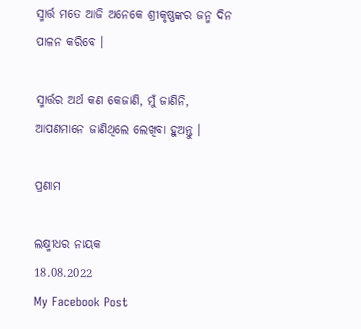ସ୍ମାର୍ତ୍ତ ମତେ ଆଜି ଅନେକେ ଶ୍ରୀକୃଷ୍ଣଙ୍କର ଜନ୍ମ ଦିନ ପାଳନ କରିବେ ।

ସ୍ମାର୍ତ୍ତର ଅର୍ଥ କଣ କେଜାଣି, ମୁଁ ଜାଣିନି,
ଆପଣମାନେ ଜାଣିଥିଲେ ଲେଖିବା ହୁଅନ୍ତୁ ।

ପ୍ରଣାମ

ଲକ୍ଷ୍ମୀଧର ନାୟକ
18.08.2022
My Facebook Post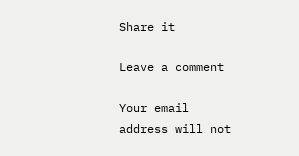Share it

Leave a comment

Your email address will not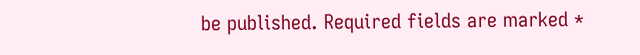be published. Required fields are marked *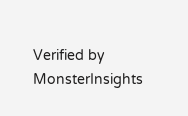Verified by MonsterInsights